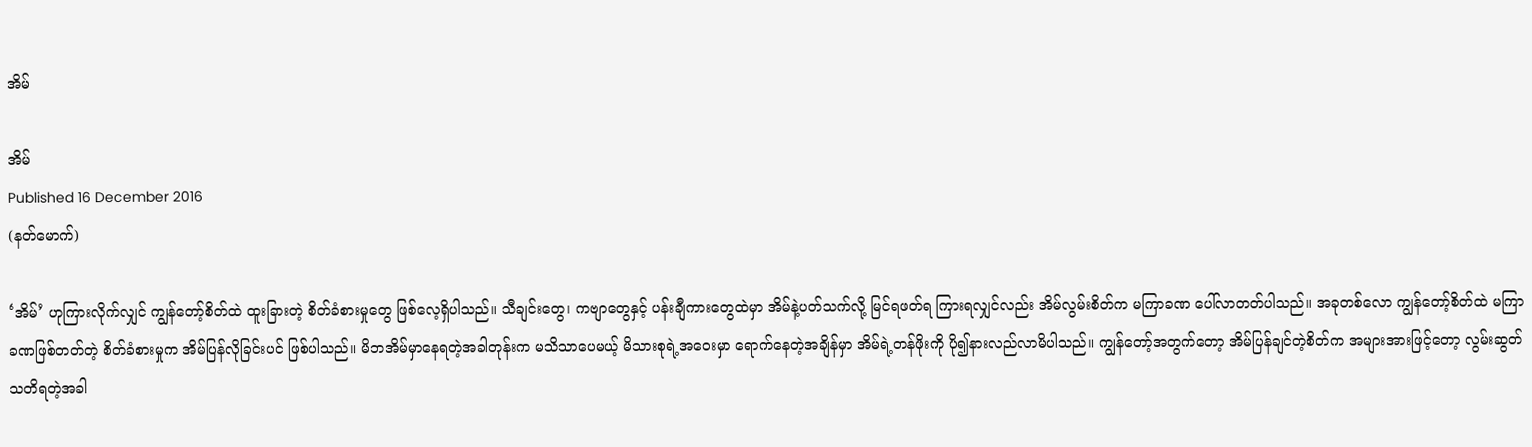အိမ်

အိမ်
Published 16 December 2016
(နတ်မောက်)

‘အိမ်’ ဟုကြားလိုက်လျှင် ကျွန်တော့်စိတ်ထဲ ထူးခြားတဲ့ စိတ်ခံစားမှုတွေ ဖြစ်လေ့ရှိပါသည်။ သီချင်းတွေ၊ ကဗျာတွေနှင့် ပန်းချီကားတွေထဲမှာ အိမ်နဲ့ပတ်သက်လို့ မြင်ရဖတ်ရ ကြားရလျှင်လည်း အိမ်လွမ်းစိတ်က မကြာခဏ ပေါ်လာတတ်ပါသည်။ အခုတစ်လော ကျွန်တော့်စိတ်ထဲ မကြာခဏဖြစ်တတ်တဲ့ စိတ်ခံစားမှုက အိမ်ပြန်လိုခြင်းပင် ဖြစ်ပါသည်။ မိဘအိမ်မှာနေရတဲ့အခါတုန်းက မသိသာပေမယ့် မိသားစုရဲ့အဝေးမှာ ရောက်နေတဲ့အချိန်မှာ အိမ်ရဲ့တန်ဖိုးကို ပို၍နားလည်လာမိပါသည်။ ကျွန်တော့်အတွက်တော့ အိမ်ပြန်ချင်တဲ့စိတ်က အများအားဖြင့်တော့ လွမ်းဆွတ် သတိရတဲ့အခါ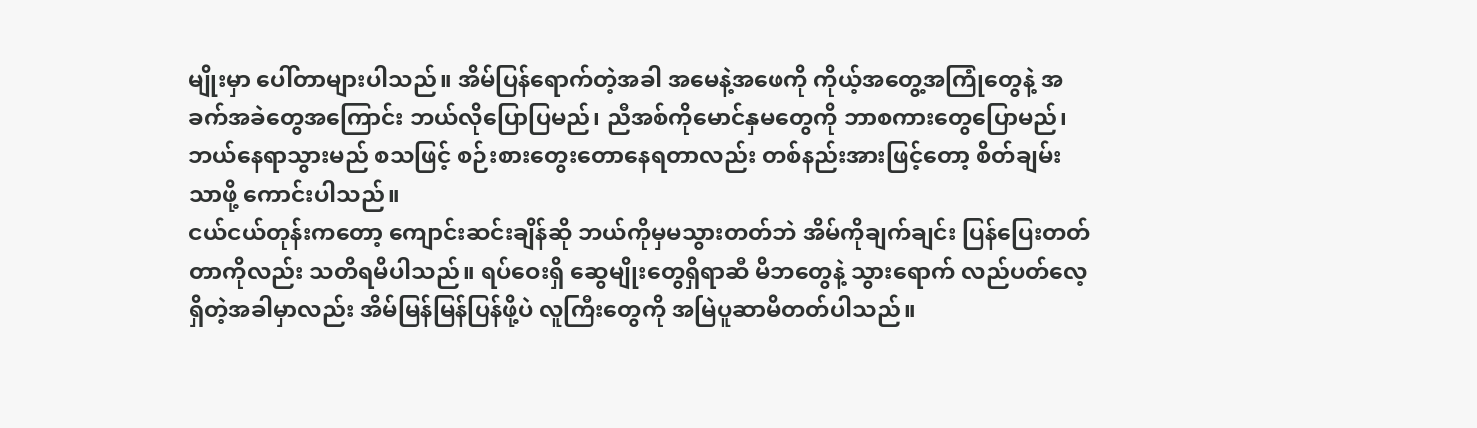မျိုးမှာ ပေါ်တာများပါသည်။ အိမ်ပြန်ရောက်တဲ့အခါ အမေနဲ့အဖေကို ကိုယ့်အတွေ့အကြုံတွေနဲ့ အခက်အခဲတွေအကြောင်း ဘယ်လိုပြောပြမည်၊ ညီအစ်ကိုမောင်နှမတွေကို ဘာစကားတွေပြောမည်၊ ဘယ်နေရာသွားမည် စသဖြင့် စဉ်းစားတွေးတောနေရတာလည်း တစ်နည်းအားဖြင့်တော့ စိတ်ချမ်းသာဖို့ ကောင်းပါသည်။
ငယ်ငယ်တုန်းကတော့ ကျောင်းဆင်းချိန်ဆို ဘယ်ကိုမှမသွားတတ်ဘဲ အိမ်ကိုချက်ချင်း ပြန်ပြေးတတ်တာကိုလည်း သတိရမိပါသည်။ ရပ်ဝေးရှိ ဆွေမျိုးတွေရှိရာဆီ မိဘတွေနဲ့ သွားရောက် လည်ပတ်လေ့ရှိတဲ့အခါမှာလည်း အိမ်မြန်မြန်ပြန်ဖို့ပဲ လူကြီးတွေကို အမြဲပူဆာမိတတ်ပါသည်။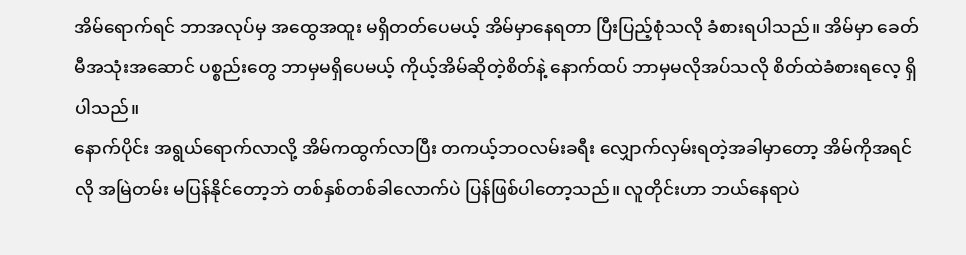အိမ်ရောက်ရင် ဘာအလုပ်မှ အထွေအထူး မရှိတတ်ပေမယ့် အိမ်မှာနေရတာ ပြီးပြည့်စုံသလို ခံစားရပါသည်။ အိမ်မှာ ခေတ်မီအသုံးအဆောင် ပစ္စည်းတွေ ဘာမှမရှိပေမယ့် ကိုယ့်အိမ်ဆိုတဲ့စိတ်နဲ့ နောက်ထပ် ဘာမှမလိုအပ်သလို စိတ်ထဲခံစားရလေ့ ရှိပါသည်။
နောက်ပိုင်း အရွယ်ရောက်လာလို့ အိမ်ကထွက်လာပြီး တကယ့်ဘဝလမ်းခရီး လျှောက်လှမ်းရတဲ့အခါမှာတော့ အိမ်ကိုအရင်လို အမြဲတမ်း မပြန်နိုင်တော့ဘဲ တစ်နှစ်တစ်ခါလောက်ပဲ ပြန်ဖြစ်ပါတော့သည်။ လူတိုင်းဟာ ဘယ်နေရာပဲ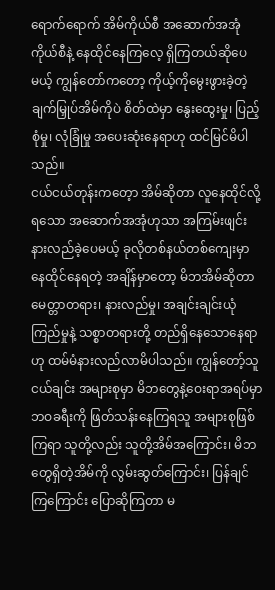ရောက်ရောက် အိမ်ကိုယ်စီ အဆောက်အအုံကိုယ်စီနဲ့ နေထိုင်နေကြလေ့ ရှိကြတယ်ဆိုပေမယ့် ကျွန်တော်ကတော့ ကိုယ့်ကိုမွေးဖွားခဲ့တဲ့ ချက်မြှုပ်အိမ်ကိုပဲ စိတ်ထဲမှာ နွေးထွေးမှု၊ ပြည့်စုံမှု၊ လုံခြုံမှု အပေးဆုံးနေရာဟု ထင်မြင်မိပါသည်။
ငယ်ငယ်တုန်းကတေ့ာ အိမ်ဆိုတာ လူနေထိုင်လို့ရသော အဆောက်အအုံဟုသာ အကြမ်းဖျင်း နားလည်ခဲ့ပေမယ့် ခုလိုတစ်နယ်တစ်ကျေးမှာ နေထိုင်နေရတဲ့ အချိန်မှာတော့ မိဘအိမ်ဆိုတာ မေတ္တာတရား၊ နားလည်မှု၊ အချင်းချင်းယုံကြည်မှုနဲ့ သစ္စာတရားတို့ တည်ရှိနေသောနေရာဟု ထမ်မံနားလည်လာမိပါသည်။ ကျွန်တော့်သူငယ်ချင်း အများစုမှာ မိဘတွေနဲ့ဝေးရာအရပ်မှာ ဘဝခရီးကို ဖြတ်သန်းနေကြရသူ အများစုဖြစ်ကြရာ သူတို့လည်း သူတို့အိမ်အကြောင်း၊ မိဘတွေရှိတဲ့အိမ်ကို လွမ်းဆွတ်ကြောင်း၊ ပြန်ချင်ကြကြောင်း ပြောဆိုကြတာ မ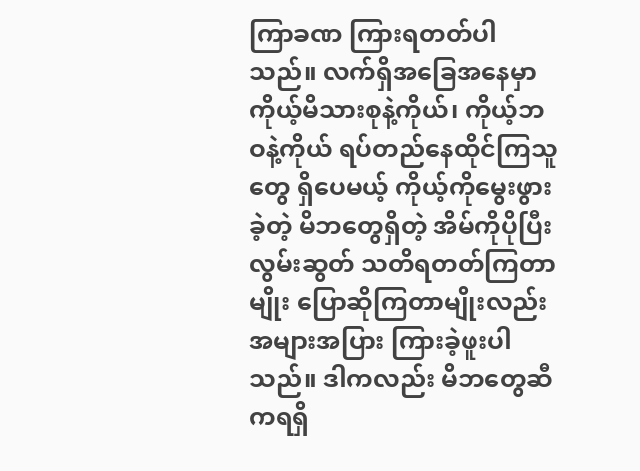ကြာခဏ ကြားရတတ်ပါသည်။ လက်ရှိအခြေအနေမှာ ကိုယ့်မိသားစုနဲ့ကိုယ်၊ ကိုယ့်ဘဝနဲ့ကိုယ် ရပ်တည်နေထိုင်ကြသူတွေ ရှိပေမယ့် ကိုယ့်ကိုမွေးဖွားခဲ့တဲ့ မိဘတွေရှိတဲ့ အိမ်ကိုပိုပြီး လွမ်းဆွတ် သတိရတတ်ကြတာမျိုး ပြောဆိုကြတာမျိုးလည်း အများအပြား ကြားခဲ့ဖူးပါသည်။ ဒါကလည်း မိဘတွေဆီကရရှိ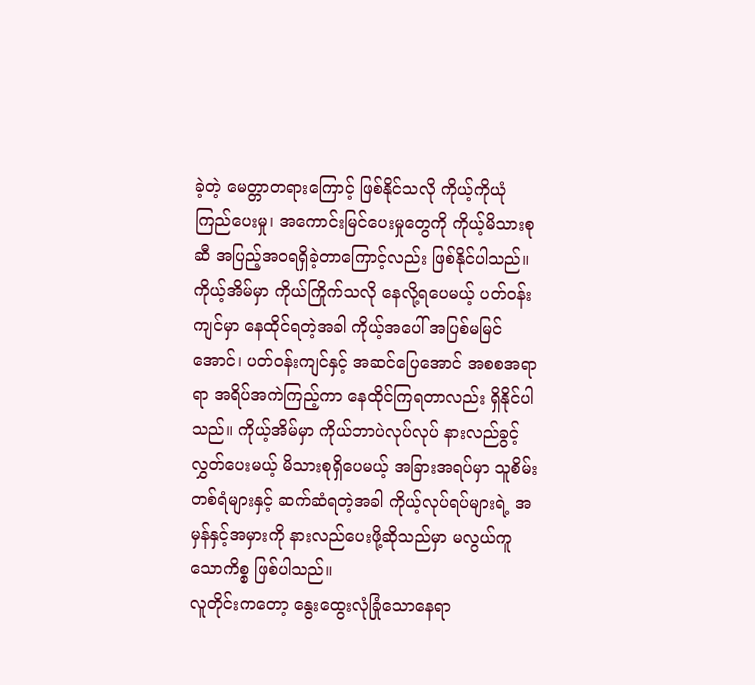ခဲ့တဲ့ မေတ္တာတရားကြောင့် ဖြစ်နိုင်သလို ကိုယ့်ကိုယုံကြည်ပေးမှု၊ အကောင်းမြင်ပေးမှုတွေကို ကိုယ့်မိသားစုဆီ အပြည့်အဝရရှိခဲ့တာကြောင့်လည်း ဖြစ်နိုင်ပါသည်။ ကိုယ့်အိမ်မှာ ကိုယ်ကြိုက်သလို နေလို့ရပေမယ့် ပတ်ဝန်းကျင်မှာ နေထိုင်ရတဲ့အခါ ကိုယ့်အပေါ် အပြစ်မမြင်အောင်၊ ပတ်ဝန်းကျင်နှင့် အဆင်ပြေအောင် အစစအရာရာ အရိပ်အကဲကြည့်ကာ နေထိုင်ကြရတာလည်း ရှိနိုင်ပါသည်။ ကိုယ့်အိမ်မှာ ကိုယ်ဘာပဲလုပ်လုပ် နားလည်ခွင့်လွှတ်ပေးမယ့် မိသားစုရှိပေမယ့် အခြားအရပ်မှာ သူစိမ်းတစ်ရံများနှင့် ဆက်ဆံရတဲ့အခါ ကိုယ့်လုပ်ရပ်များရဲ့ အမှန်နှင့်အမှားကို နားလည်ပေးဖို့ဆိုသည်မှာ မလွယ်ကူသောကိစ္စ ဖြစ်ပါသည်။
လူတိုင်းကတော့ နွေးထွေးလုံခြုံသောနေရာ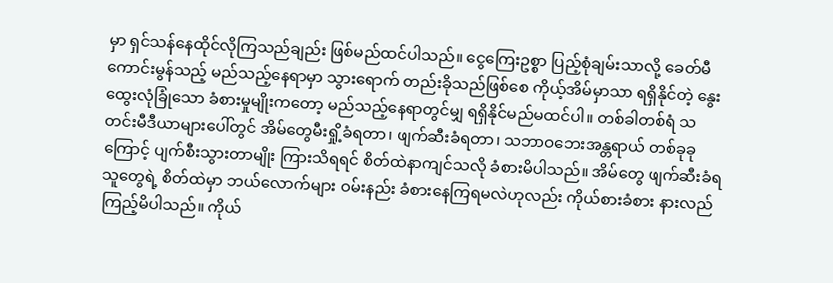မှာ ရှင်သန်နေထိုင်လိုကြသည်ချည်း ဖြစ်မည်ထင်ပါသည်။ ငွေကြေးဥစ္စာ ပြည့်စုံချမ်းသာလို့ ခေတ်မီကောင်းမွန်သည့် မည်သည့်နေရာမှာ သွားရောက် တည်းခိုသည်ဖြစ်စေ ကိုယ့်အိမ်မှာသာ ရရှိနိုင်တဲ့ နွေးထွေးလုံခြုံသော ခံစားမှုမျိုးကတော့ မည်သည့်နေရာတွင်မျှ ရရှိနိုင်မည်မထင်ပါ။ တစ်ခါတစ်ရံ သတင်းမီဒီယာများပေါ်တွင် အိမ်တွေမီးရှို့ခံရတာ၊ ဖျက်ဆီးခံရတာ၊ သဘာဝဘေးအန္တရာယ် တစ်ခုခုကြောင့် ပျက်စီးသွားတာမျိုး ကြားသိရရင် စိတ်ထဲနာကျင်သလို ခံစားမိပါသည်။ အိမ်တွေ ဖျက်ဆီးခံရသူတွေရဲ့ စိတ်ထဲမှာ ဘယ်လောက်များ ဝမ်းနည်း ခံစားနေကြရမလဲဟုလည်း ကိုယ်စားခံစား နားလည်ကြည့်မိပါသည်။ ကိုယ်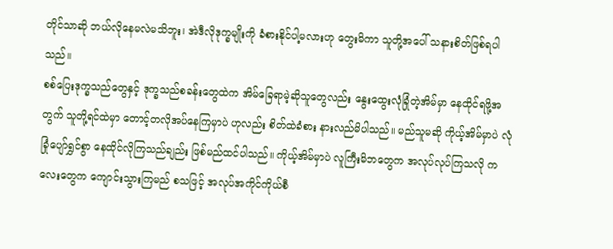တိုင်သာဆို ဘယ်လိုနေမလဲမသိဘူး၊ အဲဒီလိုဒုက္ခမျိုးကို ခံစားနိုင်ပါ့မလားဟု တွေးမိကာ သူတို့အပေါ် သနားစိတ်ဖြစ်ရပါသည်။
စစ်ပြေးဒုက္ခသည်တွေနှင့် ဒုက္ခသည်စခန်းတွေထဲက အိမ်ခြေရာမဲ့ဆိုသူတွေလည်း နွေးထွေးလုံခြုံတဲ့အိမ်မှာ နေထိုင်ရဖို့အတွက် သူတို့ရင်ထဲမှာ တောင့်တလိုအပ်နေကြမှာပဲ ဟုလည်း စိတ်ထဲခံစား နားလည်မိပါသည်။ မည်သူမဆို ကိုယ့်အိမ်မှာပဲ လုံခြုံပျော်ရွှင်စွာ နေထိုင်လိုကြသည်ချည်း ဖြစ်မည်ထင်ပါသည်။ ကိုယ့်အိမ်မှာပဲ လူကြီးမိဘတွေက အလုပ်လုပ်ကြသလို ကလေးတွေက ကျောင်းသွားကြမည် စသဖြင့် အလုပ်အကိုင်ကိုယ်စီ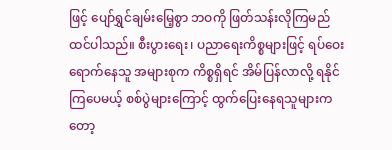ဖြင့် ပျော်ရွှင်ချမ်းမြေ့စွာ ဘဝကို ဖြတ်သန်းလိုကြမည် ထင်ပါသည်။ စီးပွားရေး၊ ပညာရေးကိစ္စများဖြင့် ရပ်ဝေးရောက်နေသူ အများစုက ကိစ္စရှိရင် အိမ်ပြန်လာလို့ ရနိုင်ကြပေမယ့် စစ်ပွဲများကြောင့် ထွက်ပြေးနေရသူများကတော့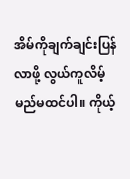အိမ်ကိုချက်ချင်းပြန်လာဖို့ လွယ်ကူလိမ့်မည်မထင်ပါ။ ကိုယ့်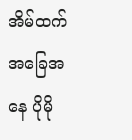အိမ်ထက် အခြေအနေ ပိုမို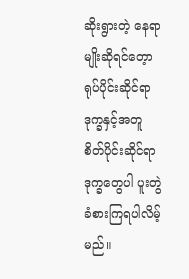ဆိုးရွားတဲ့ နေရာမျိုးဆိုရင်တေ့ာ ရုပ်ပိုင်းဆိုင်ရာ ဒုက္ခနှင့်အတူ စိတ်ပိုင်းဆိုင်ရာ ဒုက္ခတွေပါ ပူးတွဲခံစားကြရပါလိမ့်မည်။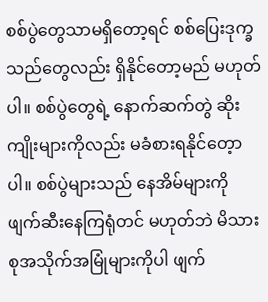စစ်ပွဲတွေသာမရှိတော့ရင် စစ်ပြေးဒုက္ခသည်တွေလည်း ရှိနိုင်တော့မည် မဟုတ်ပါ။ စစ်ပွဲတွေရဲ့ နောက်ဆက်တွဲ ဆိုးကျိုးများကိုလည်း မခံစားရနိုင်တေ့ာပါ။ စစ်ပွဲများသည် နေအိမ်များကို ဖျက်ဆီးနေကြရုံတင် မဟုတ်ဘဲ မိသားစုအသိုက်အမြုံများကိုပါ ဖျက်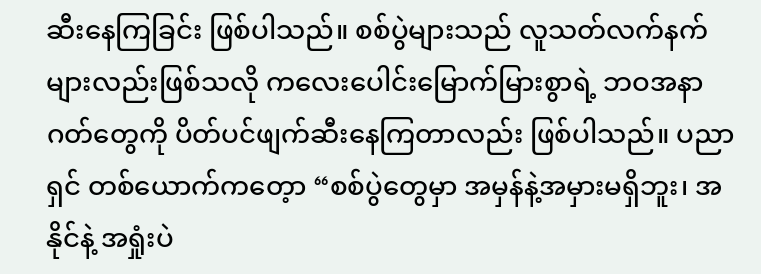ဆီးနေကြခြင်း ဖြစ်ပါသည်။ စစ်ပွဲများသည် လူသတ်လက်နက်များလည်းဖြစ်သလို ကလေးပေါင်းမြောက်မြားစွာရဲ့ ဘဝအနာဂတ်တွေကို ပိတ်ပင်ဖျက်ဆီးနေကြတာလည်း ဖြစ်ပါသည်။ ပညာရှင် တစ်ယောက်ကတေ့ာ “စစ်ပွဲတွေမှာ အမှန်နဲ့အမှားမရှိဘူး၊ အနိုင်နဲ့ အရှုံးပဲ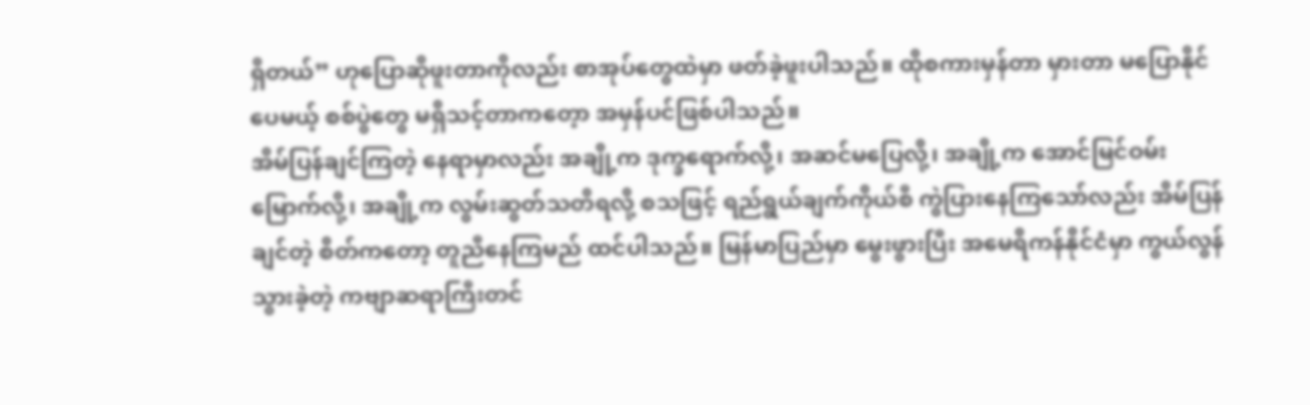ရှိတယ်” ဟုပြောဆိုဖူးတာကိုလည်း စာအုပ်တွေထဲမှာ ဖတ်ခဲ့ဖူးပါသည်။ ထိုစကားမှန်တာ မှားတာ မပြောနိုင်ပေမယ့် စစ်ပွဲတွေ မရှိသင့်တာကတေ့ာ အမှန်ပင်ဖြစ်ပါသည်။
အိမ်ပြန်ချင်ကြတဲ့ နေရာမှာလည်း အချို့က ဒုက္ခရောက်လို့၊ အဆင်မပြေလို့၊ အချို့က အောင်မြင်ဝမ်းမြောက်လို့၊ အချို့က လွမ်းဆွတ်သတိရလို့ စသဖြင့် ရည်ရွယ်ချက်ကိုယ်စီ ကွဲပြားနေကြသော်လည်း အိမ်ပြန်ချင်တဲ့ စိတ်ကတော့ တူညီနေကြမည် ထင်ပါသည်။ မြန်မာပြည်မှာ မွေးဖွားပြီး အမေရိကန်နိုင်ငံမှာ ကွယ်လွန်သွားခဲ့တဲ့ ကဗျာဆရာကြီးတင်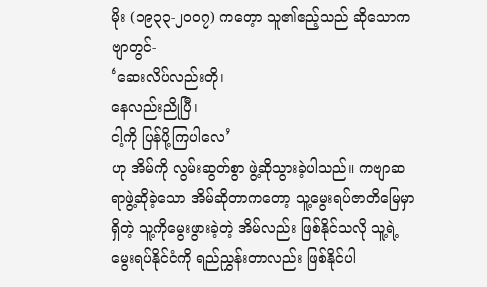မိုး (၁၉၃၃-၂၀၀၇) ကတေ့ာ သူ၏ဧည့်သည် ဆိုသောကဗျာတွင်-
‘ဆေးလိပ်လည်းတို၊
နေလည်းညိုပြီ၊
ငါ့ကို ပြန်ပို့ကြပါလေ’
ဟု အိမ်ကို လွမ်းဆွတ်စွာ ဖွဲ့ဆိုသွားခဲ့ပါသည်။ ကဗျာဆရာဖွဲ့ဆိုခဲ့သော အိမ်ဆိုတာကတော့ သူ့မွေးရပ်ဇာတိမြေမှာရှိတဲ့ သူ့ကိုမွေးဖွားခဲ့တဲ့ အိမ်လည်း ဖြစ်နိုင်သလို သူ့ရဲ့မွေးရပ်နိုင်ငံကို ရည်ညွှန်းတာလည်း ဖြစ်နိုင်ပါ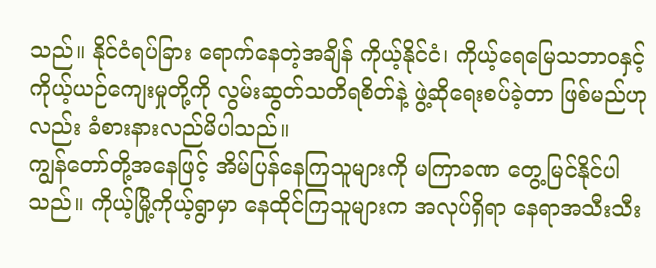သည်။ နိုင်ငံရပ်ခြား ရောက်နေတဲ့အချိန် ကိုယ့်နိုင်ငံ၊ ကိုယ့်ရေမြေသဘာဝနှင့် ကိုယ့်ယဉ်ကျေးမှုတို့ကို လွမ်းဆွတ်သတိရစိတ်နဲ့ ဖွဲ့ဆိုရေးစပ်ခဲ့တာ ဖြစ်မည်ဟုလည်း ခံစားနားလည်မိပါသည်။
ကျွန်တော်တို့အနေဖြင့် အိမ်ပြန်နေကြသူများကို မကြာခဏ တွေ့မြင်နိုင်ပါသည်။ ကိုယ့်မြို့ကိုယ့်ရွာမှာ နေထိုင်ကြသူများက အလုပ်ရှိရာ နေရာအသီးသီး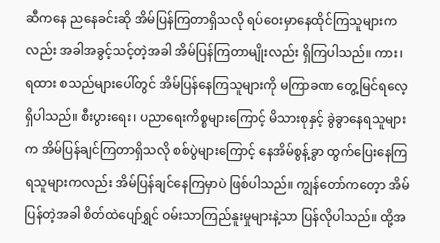ဆီကနေ ညနေခင်းဆို အိမ်ပြန်ကြတာရှိသလို ရပ်ဝေးမှာနေထိုင်ကြသူများကလည်း အခါအခွင့်သင့်တဲ့အခါ အိမ်ပြန်ကြတာမျိုးလည်း ရှိကြပါသည်။ ကား၊ ရထား စသည်များပေါ်တွင် အိမ်ပြန်နေကြသူများကို မကြာခဏ တွေ့မြင်ရလေ့ရှိပါသည်။ စီးပွားရေး၊ ပညာရေးကိစ္စများကြောင့် မိသားစုနှင့် ခွဲခွာနေရသူများက အိမ်ပြန်ချင်ကြတာရှိသလို စစ်ပွဲများကြောင့် နေအိမ်စွန့်ခွာ ထွက်ပြေးနေကြရသူများကလည်း အိမ်ပြန်ချင်နေကြမှာပဲ ဖြစ်ပါသည်။ ကျွန်တော်ကတေ့ာ အိမ်ပြန်တဲ့အခါ စိတ်ထဲပျော်ရွှင် ဝမ်းသာကြည်နူးမှုများနဲ့သာ ပြန်လိုပါသည်။ ထို့အ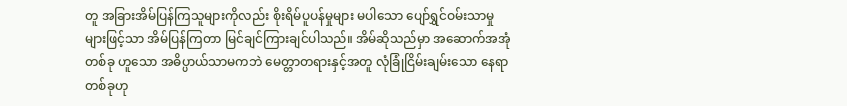တူ အခြားအိမ်ပြန်ကြသူများကိုလည်း စိုးရိမ်ပူပန်မှုများ မပါသော ပျော်ရွှင်ဝမ်းသာမှုများဖြင့်သာ အိမ်ပြန်ကြတာ မြင်ချင်ကြားချင်ပါသည်။ အိမ်ဆိုသည်မှာ အဆောက်အအုံတစ်ခု ဟူသော အဓိပ္ပာယ်သာမကဘဲ မေတ္တာတရားနှင့်အတူ လုံခြုံငြိမ်းချမ်းသော နေရာတစ်ခုဟု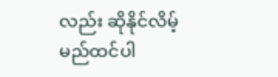လည်း ဆိုနိုင်လိမ့်မည်ထင်ပါ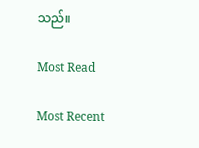သည်။

Most Read

Most Recent